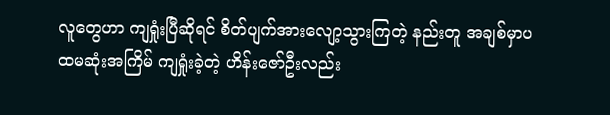လူတွေဟာ ကျရှုံးပြီဆိုရင် စိတ်ပျက်အားလျော့သွားကြတဲ့ နည်းတူ အချစ်မှာပထမဆုံးအကြိမ် ကျရှုံးခဲ့တဲ့ ဟိန်းဇော်ဦးလည်း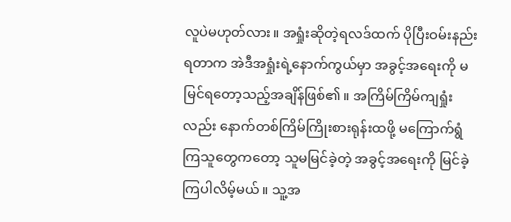လူပဲမဟုတ်လား။ အရှုံးဆိုတဲ့ရလဒ်ထက် ပိုပြီးဝမ်းနည်းရတာက အဲဒီအရှုံးရဲ့နောက်ကွယ်မှာ အခွင့်အရေးကို မမြင်ရတော့သည့်အချိန်ဖြစ်၏။ အကြိမ်ကြိမ်ကျရှုံးလည်း နောက်တစ်ကြိမ်ကြိုးစားရုန်းထဖို့ မကြောက်ရွံကြသူတွေကတော့ သူမမြင်ခဲ့တဲ့ အခွင့်အရေးကို မြင်ခဲ့ကြပါလိမ့်မယ်။ သူ့အ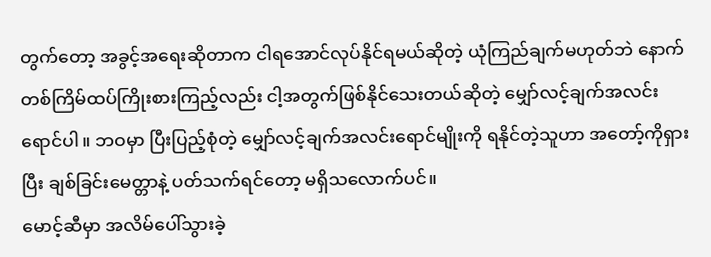တွက်တော့ အခွင့်အရေးဆိုတာက ငါရအောင်လုပ်နိုင်ရမယ်ဆိုတဲ့ ယုံကြည်ချက်မဟုတ်ဘဲ နောက်တစ်ကြိမ်ထပ်ကြိုးစားကြည့်လည်း ငါ့အတွက်ဖြစ်နိုင်သေးတယ်ဆိုတဲ့ မျှော်လင့်ချက်အလင်းရောင်ပါ။ ဘဝမှာ ပြီးပြည့်စုံတဲ့ မျှော်လင့်ချက်အလင်းရောင်မျိုးကို ရနိုင်တဲ့သူဟာ အတော့်ကိုရှားပြီး ချစ်ခြင်းမေတ္တာနဲ့ ပတ်သက်ရင်တော့ မရှိသလောက်ပင်။
မောင့်ဆီမှာ အလိမ်ပေါ်သွားခဲ့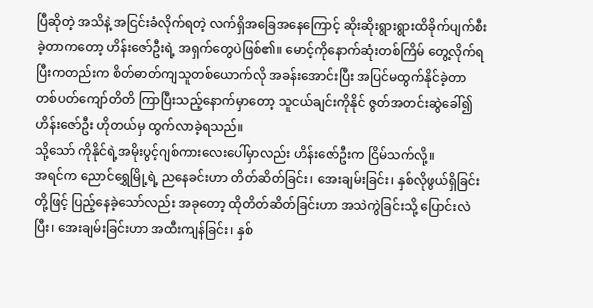ပြီဆိုတဲ့ အသိနဲ့ အငြင်းခံလိုက်ရတဲ့ လက်ရှိအခြေအနေကြောင့် ဆိုးဆိုးရွားရွားထိခိုက်ပျက်စီးခဲ့တာကတော့ ဟိန်းဇော်ဦးရဲ့ အရှက်တွေပဲဖြစ်၏။ မောင့်ကိုနောက်ဆုံးတစ်ကြိမ် တွေ့လိုက်ရပြီးကတည်းက စိတ်ဓာတ်ကျသူတစ်ယောက်လို အခန်းအောင်းပြီး အပြင်မထွက်နိုင်ခဲ့တာ တစ်ပတ်ကျော်တိတိ ကြာပြီးသည့်နောက်မှာတော့ သူငယ်ချင်းကိုနိုင် ဇွတ်အတင်းဆွဲခေါ်၍ ဟိန်းဇော်ဦး ဟိုတယ်မှ ထွက်လာခဲ့ရသည်။
သို့သော် ကိုနိုင်ရဲ့အမိုးပွင့်ဂျစ်ကားလေးပေါ်မှာလည်း ဟိန်းဇော်ဦးက ငြိမ်သက်လို့။
အရင်က ညောင်ရွှေမြို့ရဲ့ ညနေခင်းဟာ တိတ်ဆိတ်ခြင်း၊ အေးချမ်းခြင်း၊ နှစ်လိုဖွယ်ရှိခြင်းတို့ဖြင့် ပြည့်နေခဲ့သော်လည်း အခုတော့ ထိုတိတ်ဆိတ်ခြင်းဟာ အသဲကွဲခြင်းသို့ ပြောင်းလဲပြီး၊ အေးချမ်းခြင်းဟာ အထီးကျန်ခြင်း၊ နှစ်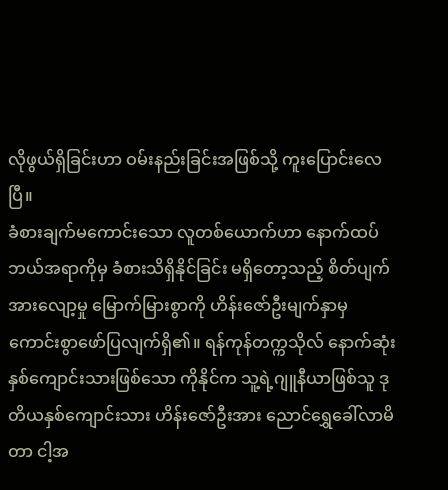လိုဖွယ်ရှိခြင်းဟာ ဝမ်းနည်းခြင်းအဖြစ်သို့ ကူးပြောင်းလေပြီ။
ခံစားချက်မကောင်းသော လူတစ်ယောက်ဟာ နောက်ထပ်ဘယ်အရာကိုမှ ခံစားသိရှိနိုင်ခြင်း မရှိတော့သည့် စိတ်ပျက်အားလျော့မှု မြောက်မြားစွာကို ဟိန်းဇော်ဦးမျက်နှာမှ ကောင်းစွာဖော်ပြလျက်ရှိ၏။ ရန်ကုန်တက္ကသိုလ် နောက်ဆုံးနှစ်ကျောင်းသားဖြစ်သော ကိုနိုင်က သူ့ရဲ့ဂျူနီယာဖြစ်သူ ဒုတိယနှစ်ကျောင်းသား ဟိန်းဇော်ဦးအား ညောင်ရွှေခေါ်လာမိတာ ငါ့အ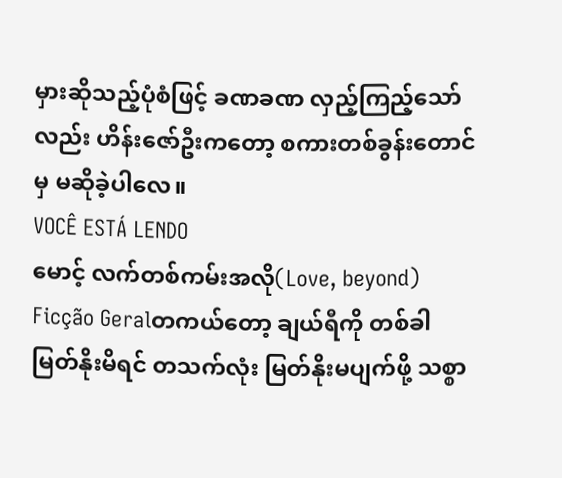မှားဆိုသည့်ပုံစံဖြင့် ခဏခဏ လှည့်ကြည့်သော်လည်း ဟိန်းဇော်ဦးကတော့ စကားတစ်ခွန်းတောင်မှ မဆိုခဲ့ပါလေ။
VOCÊ ESTÁ LENDO
မောင့် လက်တစ်ကမ်းအလို(Love, beyond)
Ficção Geralတကယ်တော့ ချယ်ရီကို တစ်ခါမြတ်နိုးမိရင် တသက်လုံး မြတ်နိုးမပျက်ဖို့ သစ္စာ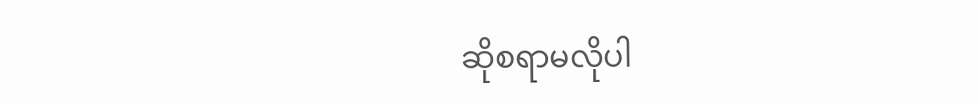ဆိုစရာမလိုပါ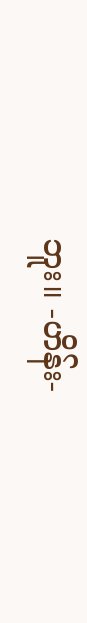ဘူး။ -ဟိန်း-